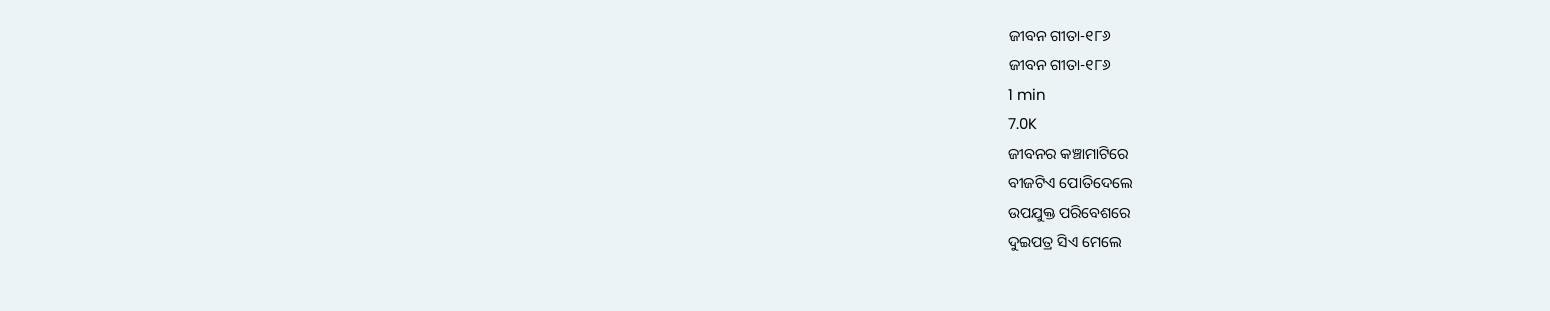ଜୀବନ ଗୀତା-୧୮୬
ଜୀବନ ଗୀତା-୧୮୬
1 min
7.0K
ଜୀବନର କଞ୍ଚାମାଟିରେ
ବୀଜଟିଏ ପୋତିଦେଲେ
ଉପଯୁକ୍ତ ପରିବେଶରେ
ଦୁଇପତ୍ର ସିଏ ମେଲେ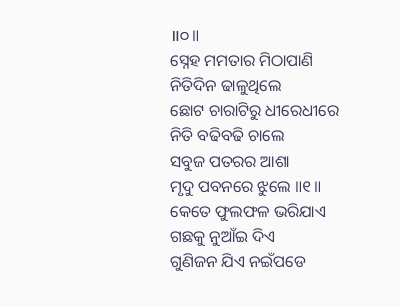॥୦॥
ସ୍ନେହ ମମତାର ମିଠାପାଣି
ନିତିଦିନ ଢାଳୁଥିଲେ
ଛୋଟ ଚାରାଟିରୁ ଧୀରେଧୀରେ
ନିତି ବଢିବଢି ଚାଲେ
ସବୁଜ ପତରର ଆଶା
ମୃଦୁ ପବନରେ ଝୁଲେ ॥୧॥
କେତେ ଫୁଲଫଳ ଭରିଯାଏ
ଗଛକୁ ନୁଆଁଇ ଦିଏ
ଗୁଣିଜନ ଯିଏ ନଇଁପଡେ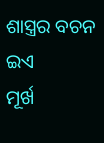ଶାସ୍ତ୍ରର ବଚନ ଇଏ
ମୂର୍ଖ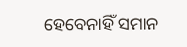ହେବେନାହିଁ ସମାନ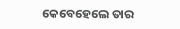କେବେହେଲେ ତାର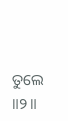ତୁଲେ ॥୨॥